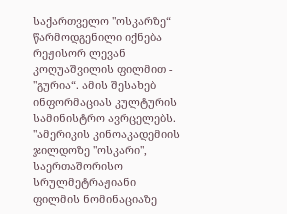საქართველო "ოსკარზე“ წარმოდგენილი იქნება რეჟისორ ლევან კოღუაშვილის ფილმით - "გურია“. ამის შესახებ ინფორმაციას კულტურის სამინისტრო ავრცელებს.
"ამერიკის კინოაკადემიის ჯილდოზე "ოსკარი", საერთაშორისო სრულმეტრაჟიანი ფილმის ნომინაციაზე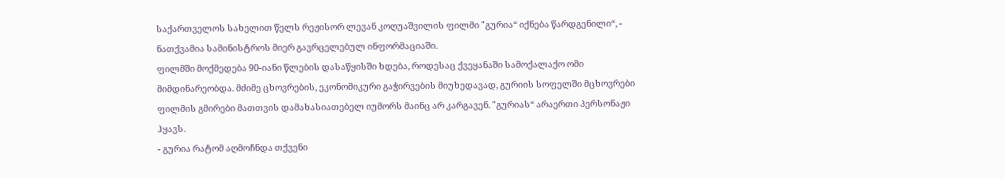საქართველოს სახელით წელს რეჟისორ ლევან კოღუაშვილის ფილმი "გურია“ იქნება წარდგენილი“, - ნათქვამია სამინისტროს მიერ გავრცელებულ ინფორმაციაში.
ფილმში მოქმედება 90-იანი წლების დასაწყისში ხდება, როდესაც ქვეყანაში სამოქალაქო ომი მიმდინარეობდა. მძიმე ცხოვრების, ეკონომიკური გაჭირვების მიუხედავად, გურიის სოფელში მცხოვრები ფილმის გმირები მათთვის დამახასიათებელ იუმორს მაინც არ კარგავენ. "გურიას“ არაერთი პერსონაჟი ჰყავს.
- გურია რატომ აღმოჩნდა თქვენი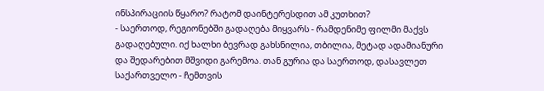ინსპირაციის წყარო? რატომ დაინტერესდით ამ კუთხით?
- საერთოდ, რეგიონებში გადაღება მიყვარს - რამდენიმე ფილმი მაქვს გადაღებული. იქ ხალხი ბევრად გახსნილია, თბილია, მეტად ადამიანური და შედარებით მშვიდი გარემოა. თან გურია და საერთოდ, დასავლეთ საქართველო - ჩემთვის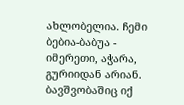ახლობელია. ჩემი ბებია-ბაბუა - იმერეთი, აჭარა, გურიიდან არიან. ბავშვობაშიც იქ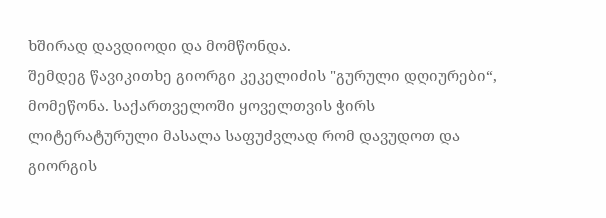ხშირად დავდიოდი და მომწონდა.
შემდეგ წავიკითხე გიორგი კეკელიძის "გურული დღიურები“, მომეწონა. საქართველოში ყოველთვის ჭირს ლიტერატურული მასალა საფუძვლად რომ დავუდოთ და გიორგის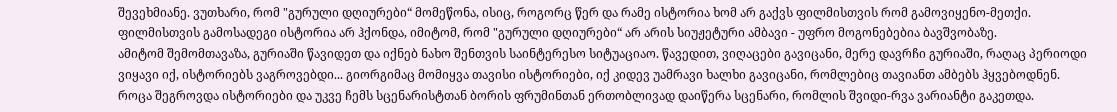შევეხმიანე. ვუთხარი, რომ "გურული დღიურები“ მომეწონა, ისიც, როგორც წერ და რამე ისტორია ხომ არ გაქვს ფილმისთვის რომ გამოვიყენო-მეთქი. ფილმისთვის გამოსადეგი ისტორია არ ჰქონდა, იმიტომ, რომ "გურული დღიურები“ არ არის სიუჟეტური ამბავი - უფრო მოგონებებია ბავშვობაზე.
ამიტომ შემომთავაზა, გურიაში წავიდეთ და იქნებ ნახო შენთვის საინტერესო სიტუაციაო. წავედით, ვიღაცები გავიცანი, მერე დავრჩი გურიაში, რაღაც პერიოდი ვიყავი იქ, ისტორიებს ვაგროვებდი... გიორგიმაც მომიყვა თავისი ისტორიები, იქ კიდევ უამრავი ხალხი გავიცანი, რომლებიც თავიანთ ამბებს ჰყვებოდნენ. როცა შეგროვდა ისტორიები და უკვე ჩემს სცენარისტთან ბორის ფრუმინთან ერთობლივად დაიწერა სცენარი, რომლის შვიდი-რვა ვარიანტი გაკეთდა.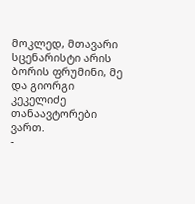მოკლედ, მთავარი სცენარისტი არის ბორის ფრუმინი, მე და გიორგი კეკელიძე თანაავტორები ვართ.
-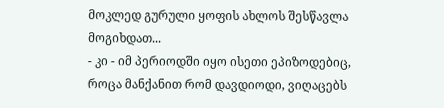მოკლედ გურული ყოფის ახლოს შესწავლა მოგიხდათ...
- კი - იმ პერიოდში იყო ისეთი ეპიზოდებიც, როცა მანქანით რომ დავდიოდი, ვიღაცებს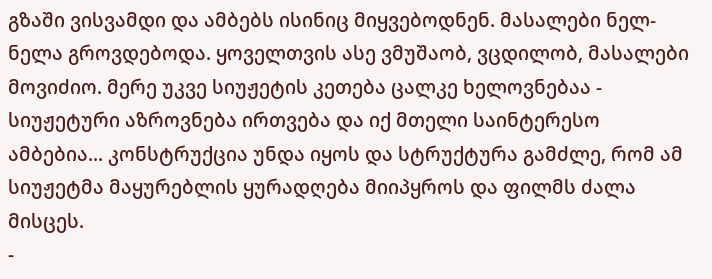გზაში ვისვამდი და ამბებს ისინიც მიყვებოდნენ. მასალები ნელ-ნელა გროვდებოდა. ყოველთვის ასე ვმუშაობ, ვცდილობ, მასალები მოვიძიო. მერე უკვე სიუჟეტის კეთება ცალკე ხელოვნებაა - სიუჟეტური აზროვნება ირთვება და იქ მთელი საინტერესო ამბებია... კონსტრუქცია უნდა იყოს და სტრუქტურა გამძლე, რომ ამ სიუჟეტმა მაყურებლის ყურადღება მიიპყროს და ფილმს ძალა მისცეს.
-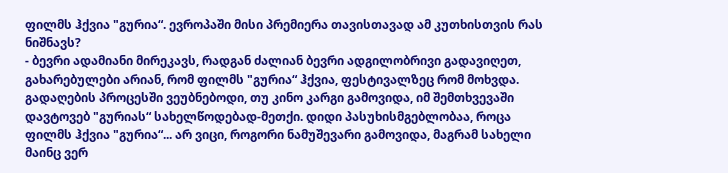ფილმს ჰქვია "გურია“. ევროპაში მისი პრემიერა თავისთავად ამ კუთხისთვის რას ნიშნავს?
- ბევრი ადამიანი მირეკავს, რადგან ძალიან ბევრი ადგილობრივი გადავიღეთ, გახარებულები არიან, რომ ფილმს "გურია“ ჰქვია, ფესტივალზეც რომ მოხვდა. გადაღების პროცესში ვეუბნებოდი, თუ კინო კარგი გამოვიდა, იმ შემთხვევაში დავტოვებ "გურიას“ სახელწოდებად-მეთქი. დიდი პასუხისმგებლობაა, როცა ფილმს ჰქვია "გურია“... არ ვიცი, როგორი ნამუშევარი გამოვიდა, მაგრამ სახელი მაინც ვერ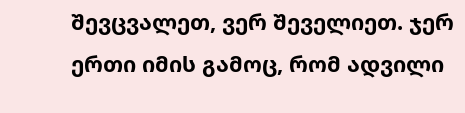შევცვალეთ, ვერ შეველიეთ. ჯერ ერთი იმის გამოც, რომ ადვილი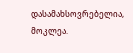დასამახსოვრებელია, მოკლეა.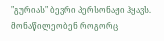"გურიას" ბევრი პერსონაჟი ჰყავს. მონაწილეობენ როგორც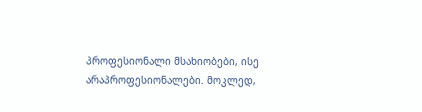პროფესიონალი მსახიობები, ისე არაპროფესიონალები. მოკლედ,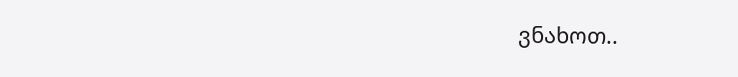ვნახოთ..